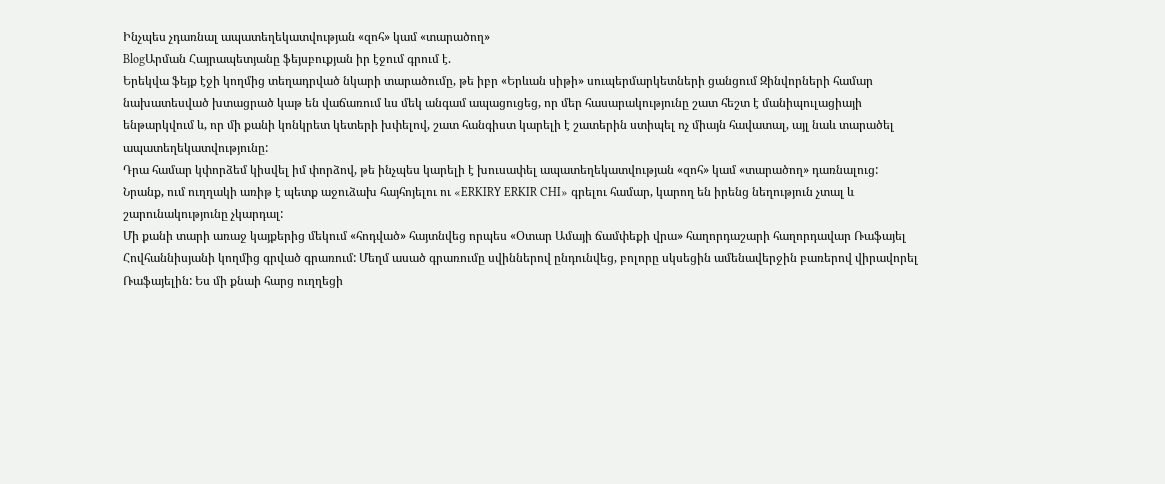Ինչպես չդառնալ ապատեղեկատվության «զոհ» կամ «տարածող»
BlogԱրման Հայրապետյանը ֆեյսբուքյան իր էջում գրում է.
Երեկվա ֆեյք էջի կողմից տեղադրված նկարի տարածումը, թե իբր «Երևան սիթի» սուպերմարկետների ցանցում Զինվորների համար նախատեսված խտացրած կաթ են վաճառում ևս մեկ անգամ ապացուցեց, որ մեր հասարակությունը շատ հեշտ է մանիպուլացիայի ենթարկվում և, որ մի քանի կոնկրետ կետերի խփելով, շատ հանգիստ կարելի է շատերին ստիպել ոչ միայն հավատալ, այլ նաև տարածել ապատեղեկատվությունը:
Դրա համար կփորձեմ կիսվել իմ փորձով, թե ինչպես կարելի է խուսափել ապատեղեկատվության «զոհ» կամ «տարածող» դառնալուց:
Նրանք, ում ուղղակի առիթ է պետք աջուձախ հայհոյելու ու «ERKIRY ERKIR CHI» գրելու համար, կարող են իրենց նեղություն չտալ և շարունակությունը չկարդալ:
Մի քանի տարի առաջ կայքերից մեկում «հոդված» հայտնվեց որպես «Օտար Ամայի ճամփեքի վրա» հաղորդաշարի հաղորդավար Ռաֆայել Հովհաննիսյանի կողմից գրված գրառում: Մեղմ ասած գրառումը սվիններով ընդունվեց, բոլորը սկսեցին ամենավերջին բառերով վիրավորել Ռաֆայելին: Ես մի քնաի հարց ուղղեցի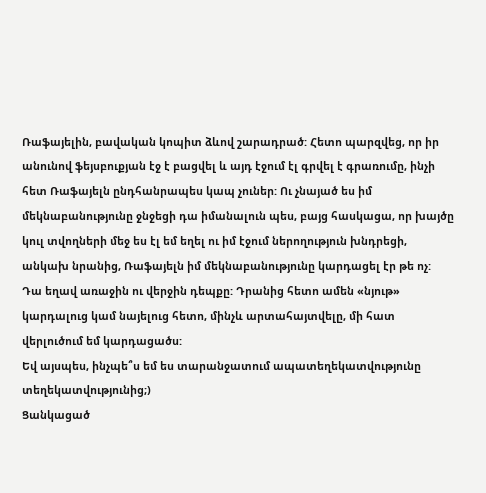Ռաֆայելին, բավական կոպիտ ձևով շարադրած: Հետո պարզվեց, որ իր անունով ֆեյսբուքյան էջ է բացվել և այդ էջում էլ գրվել է գրառումը, ինչի հետ Ռաֆայելն ընդհանրապես կապ չուներ: Ու չնայած ես իմ մեկնաբանությունը ջնջեցի դա իմանալուն պես, բայց հասկացա, որ խայծը կուլ տվողների մեջ ես էլ եմ եղել ու իմ էջում ներողություն խնդրեցի, անկախ նրանից, Ռաֆայելն իմ մեկնաբանությունը կարդացել էր թե ոչ:
Դա եղավ առաջին ու վերջին դեպքը: Դրանից հետո ամեն «նյութ» կարդալուց կամ նայելուց հետո, մինչև արտահայտվելը, մի հատ վերլուծում եմ կարդացածս:
Եվ այսպես, ինչպե՞ս եմ ես տարանջատում ապատեղեկատվությունը տեղեկատվությունից;)
Ցանկացած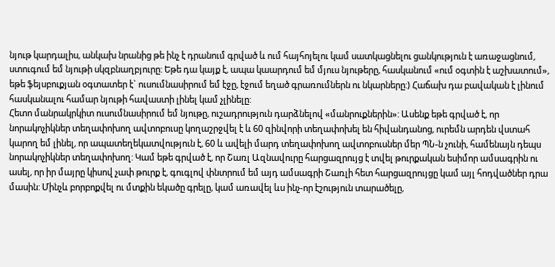նյութ կարդալիս, անկախ նրանից թե ինչ է դրանում գրված և ում հայհոյելու կամ սատկացնելու ցանկություն է առաջացնում, ստուգում եմ նյութի սկզբնաղբյուրը: Եթե դա կայք է, ապա կաարդում եմ մյուս նյութերը, հասկանում «ում օգտին է աշխատում», եթե ֆեյսբուքյան օգտատեր է` ուսումնասիրում եմ էջը, էջում եղած գրառումներն ու նկարները:) Հաճախ դա բավական է լինում հասկանալու համար նյութի հավաստի լինել կամ չլինելը:
Հետո մանրակրկիտ ուսումնասիրում եմ նյութը, ուշադրություն դարձնելով «մանրուքներին»: Ասենք եթե գրված է, որ նորակոչիկներ տեղափոխող ավտոբուսը կողաշրջվել է և 60 զինվորի տեղափոխել են հիվանդանոց, ուրեմն արդեն վստահ կարող եմ լինել, որ ապատեղեկատվություն է, 60 և ավելի մարդ տեղափոխող ավտոբուսներ մեր ՊՆ-ն չունի, համենայն դեպս նորակոչիկներ տեղափոխող: Կամ եթե գրված է, որ Շառլ Ազնավուրը հարցազրույց է տվել թուրքական եսիմոր ամսագրին ու ասել, որ իր մայրը կիսով չափ թուրք է, գուգլով փնտրում եմ այդ ամսագրի Շառլի հետ հարցազրույցը կամ այլ հոդվածներ դրա մասին: Մինչև բորբոքվել ու մտքին եկածը գրելը, կամ առավել ևս ինչ-որ էշություն տարածելը,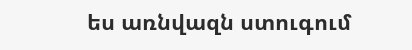ես առնվազն ստուգում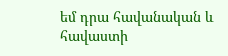եմ դրա հավանական և հավաստի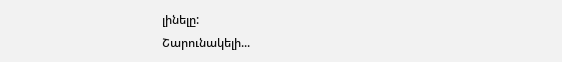լինելը:
Շարունակելի...